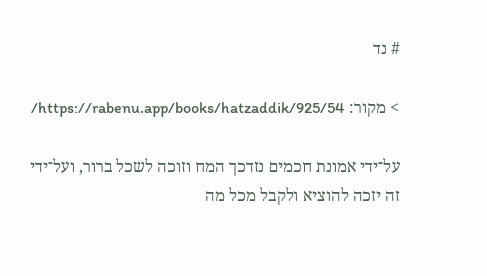# נד

> מקור: https://rabenu.app/books/hatzaddik/925/54/

על־ידי אמונת חכמים נזדכך המח וזוכה לשכל ברור, ועל־ידי זה יזכה להוציא ולקבל מכל מה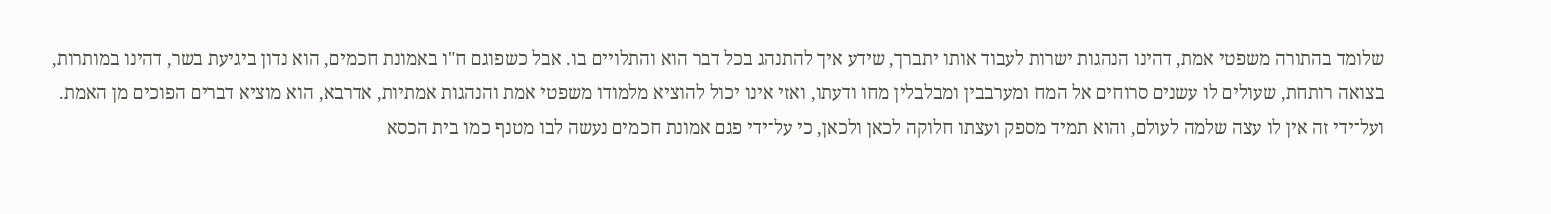שלומד בהתורה משפטי אמת, דהינו הנהגות ישרות לעבוד אותו יתברך, שידע איך להתנהג בכל דבר הוא והתלויים בו. אבל כשפוגם ח"ו באמונת חכמים, הוא נדון ביגיעת בשר, דהינו במותרות, בצואה רותחת, שעולים לו עשנים סרוחים אל המח ומערבבין ומבלבלין מחו ודעתו, ואזי אינו יכול להוציא מלמודו משפטי אמת והנהגות אמתיות, אדרבא, הוא מוציא דברים הפוכים מן האמת. ועל־ידי זה אין לו עצה שלמה לעולם, והוא תמיד מספק ועצתו חלוקה לכאן ולכאן, כי על־ידי פגם אמונת חכמים נעשה לבו מטנף כמו בית הכסא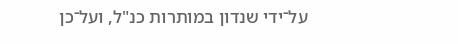על־ידי שנדון במותרות כנ"ל, ועל־כן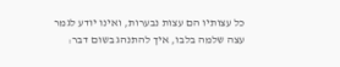כל עצותיו הם עצות נבערות, ואינו יודע לגמר עצה שלמה בלבו, איך להתנהג בשום דבר: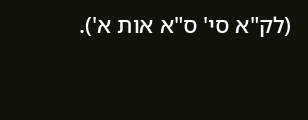(לק"א סי' ס"א אות א').